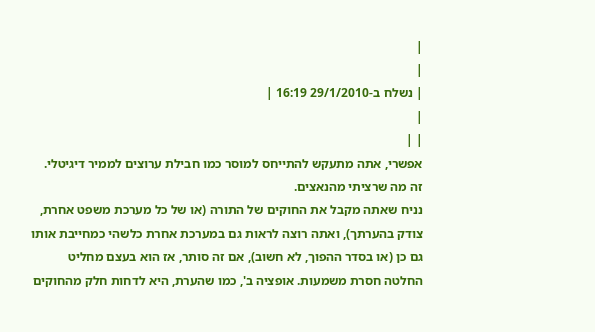|
|
| נשלח ב-29/1/2010 16:19 |
|
| |
אפשרי, אתה מתעקש להתייחס למוסר כמו חבילת ערוצים לממיר דיגיטלי. זה מה שרציתי מהנאצים.
נניח שאתה מקבל את החוקים של התורה (או של כל מערכת משפט אחרת, צודק בהערתך), ואתה רוצה לראות גם במערכת אחרת כלשהי כמחייבת אותו גם כן (או בסדר ההפוך, לא חשוב), אם זה סותר, אז הוא בעצם מחליט החלטה חסרת משמעות. אופציה ב', כמו שהערת, היא לדחות חלק מהחוקים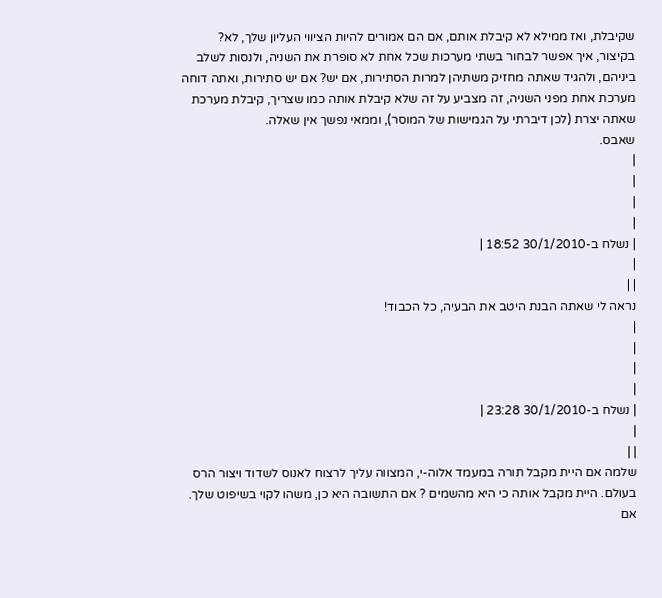שקיבלת, ואז ממילא לא קיבלת אותם, אם הם אמורים להיות הציווי העליון שלך, לא?
בקיצור, איך אפשר לבחור בשתי מערכות שכל אחת לא סופרת את השניה, ולנסות לשלב ביניהם, ולהגיד שאתה מחזיק משתיהן למרות הסתירות, אם יש? אם יש סתירות, ואתה דוחה מערכת אחת מפני השניה, זה מצביע על זה שלא קיבלת אותה כמו שצריך, קיבלת מערכת שאתה יצרת (לכן דיברתי על הגמישות של המוסר), וממאי נפשך אין שאלה.
שאבס.
|
|
|
|
| נשלח ב-30/1/2010 18:52 |
|
| |
נראה לי שאתה הבנת היטב את הבעיה, כל הכבוד!
|
|
|
|
| נשלח ב-30/1/2010 23:28 |
|
| |
שלמה אם היית מקבל תורה במעמד אלוה-י, המצווה עליך לרצוח לאנוס לשדוד ויצור הרס בעולם. היית מקבל אותה כי היא מהשמים ? אם התשובה היא כן, משהו לקוי בשיפוט שלך.
אם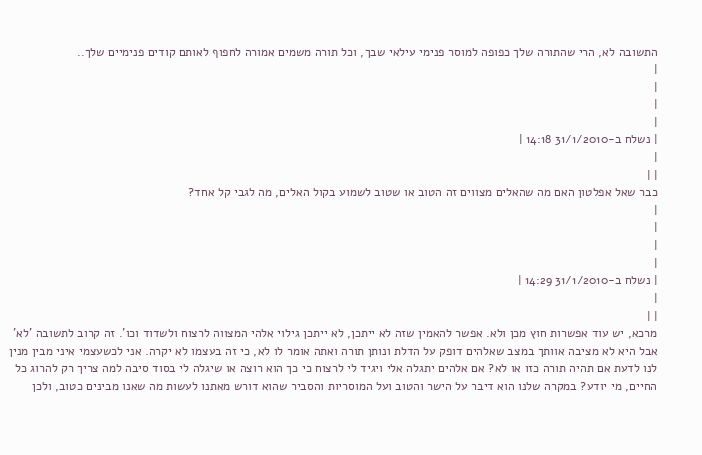התשובה לא, הרי שהתורה שלך כפופה למוסר פנימי עילאי שבך, וכל תורה משמים אמורה לחפוף לאותם קודים פנימיים שלך..
|
|
|
|
| נשלח ב-31/1/2010 14:18 |
|
| |
כבר שאל אפלטון האם מה שהאלים מצווים זה הטוב או שטוב לשמוע בקול האלים, מה לגבי קל אחד?
|
|
|
|
| נשלח ב-31/1/2010 14:29 |
|
| |
מרכא, יש עוד אפשרות חוץ מכן ולא. אפשר להאמין שזה לא ייתכן, לא ייתכן גילוי אלהי המצווה לרצוח ולשדוד וכו'. זה קרוב לתשובה 'לא' אבל היא לא מציבה אוותך במצב שאלהים דופק על הדלת ונותן תורה ואתה אומר לו לא, כי זה בעצמו לא יקרה. אני לכשעצמי איני מבין מנין לנו לדעת אם תהיה תורה כזו או לא? אם אלהים יתגלה אלי ויגיד לי לרצוח כי כך הוא רוצה או שיגלה לי בסוד סיבה למה צריך רק להרוג כל החיים, מי יודע? במקרה שלנו הוא דיבר על הישר והטוב ועל המוסריות והסביר שהוא דורש מאתנו לעשות מה שאנו מבינים כטוב, ולכן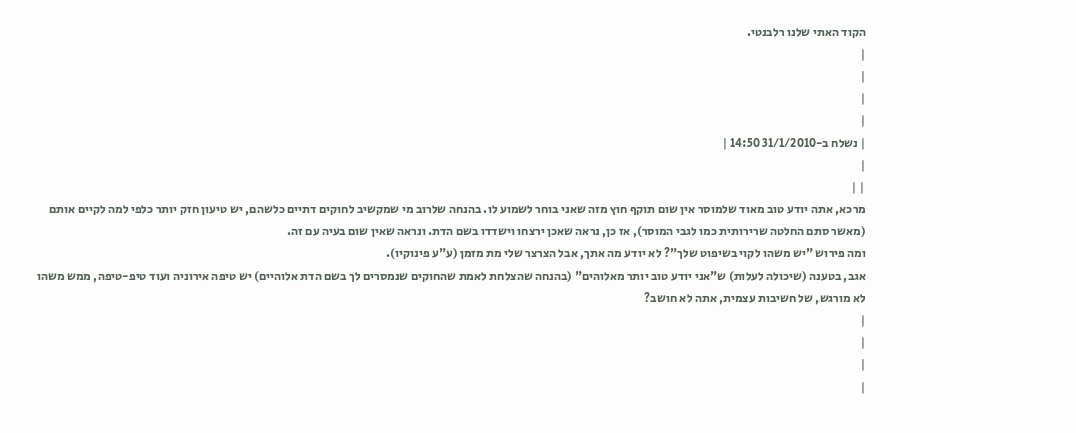הקוד האתי שלנו רלבנטי.
|
|
|
|
| נשלח ב-31/1/2010 14:50 |
|
| |
מרכא, אתה יודע טוב מאוד שלמוסר אין שום תוקף חוץ מזה שאני בוחר לשמוע לו. בהנחה שלרוב מי שמקשיב לחוקים דתיים כלשהם, יש טיעון חזק יותר כלפי למה לקיים אותם (מאשר סתם החלטה שרירותית כמו לגבי המוסר), אז כן, נראה שאכן ירצחו וישדדו בשם הדת. ונראה שאין שום בעיה עם זה.
ומה פירוש "יש משהו לקוי בשיפוט שלך"? לא יודע מה אתך, אבל הצרצר שלי מת מזמן (ע"ע פינוקיו).
אגב, בטענה (שיכולה לעלות) ש"אני יודע טוב יותר מאלוהים" (בהנחה שהצלחת לאמת שהחוקים שנמסרים לך בשם הדת אלוהיים) יש טיפה אירוניה ועוד טיפ-טיפה, ממש משהו לא מורגש, של חשיבות עצמית, אתה לא חושב?
|
|
|
|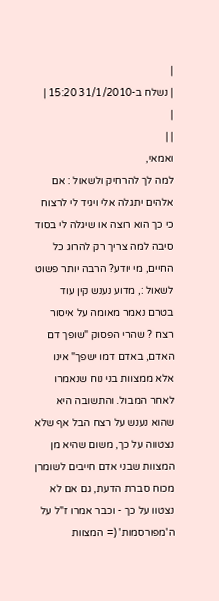|
| נשלח ב-31/1/2010 15:20 |
|
| |
ואמאי,
למה לך להרחיק ולשאול : אם אלהים יתגלה אלי ויגיד לי לרצוח כי כך הוא רוצה או שיגלה לי בסוד סיבה למה צריך רק להרוג כל החיים, מי יודע? הרבה יותר פשוט לשאול :, מדוע נענש קין עוד בטרם נאמר מאומה על איסור רצח ? שהרי הפסוק "שופך דם האדם, באדם דמו ישפך" אינו אלא ממצוות בני נוח שנאמרו לאחר המבול. והתשובה היא שהוא נענש על רצח הבל אף שלא נצטווה על כך, משום שהיא מן המצוות שבני אדם חייבים לשומרן מכוח סברת הדעת, גם אם לא נצטוו על כך - וכבר אמרו ז"ל על ה'מפורסמות' (= המצוות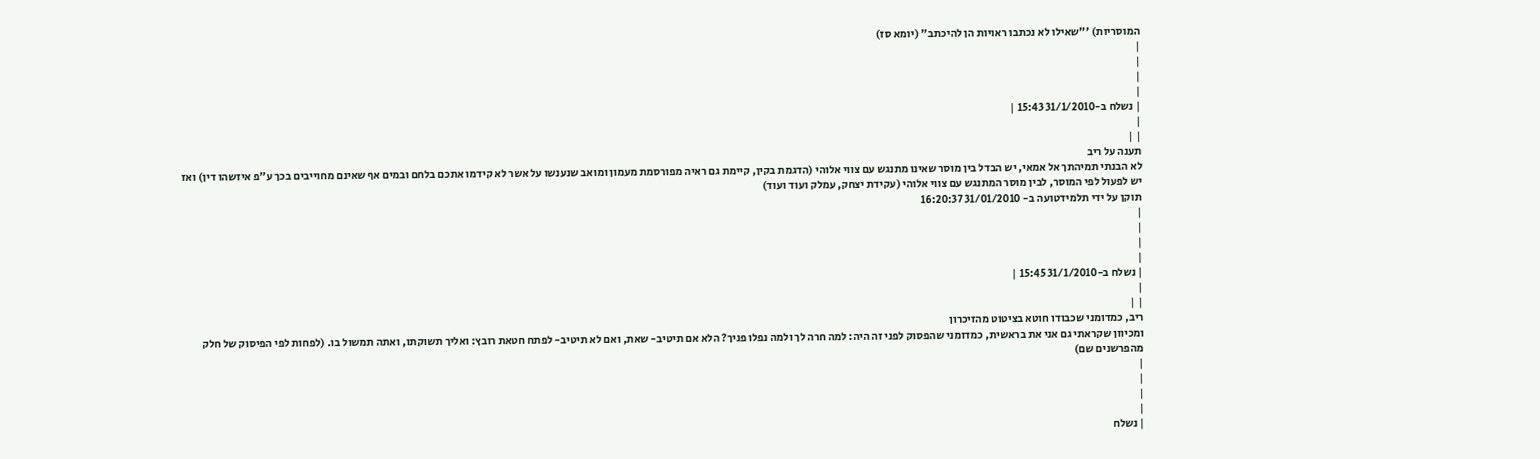המוסריות) '"שאילו לא נכתבו ראויות הן להיכתב" (יומא סז)
|
|
|
|
| נשלח ב-31/1/2010 15:43 |
|
| |
תענה על ריב
לא הבנתי תמיהתך אל אמאי, יש הבדל בין מוסר שאינו מתנגש עם צווי אלוהי (הדגמת בקין, קיימת גם ראיה מפורסמת מעמון ומואב שנענשו על אשר לא קידמו אתכם בלחם ובמים אף שאינם מחוייבים בכך ע"פ איזשהו דין) ואז יש לפעול לפי המוסר, לבין מוסר המתנגש עם צווי אלוהי (עקידת יצחק, עמלק ועוד ועוד)
תוקן על ידי תלמידטועה ב- 31/01/2010 16:20:37
|
|
|
|
| נשלח ב-31/1/2010 15:45 |
|
| |
ריב, כמדומני שכבודו חוטא בציטוט מהזיכרון
ומכיוון שקראתי גם אני את בראשית, כמדומני שהפסוק לפני זה היה: למה חרה לך ולמה נפלו פניך? הלא אם תיטיב- שאת, ואם לא תיטיב- לפתח חטאת רובץ: ואליך תשוקתו, ואתה תמשול בו. (לפחות לפי הפיסוק של חלק מהפרשנים שם)
|
|
|
|
| נשלח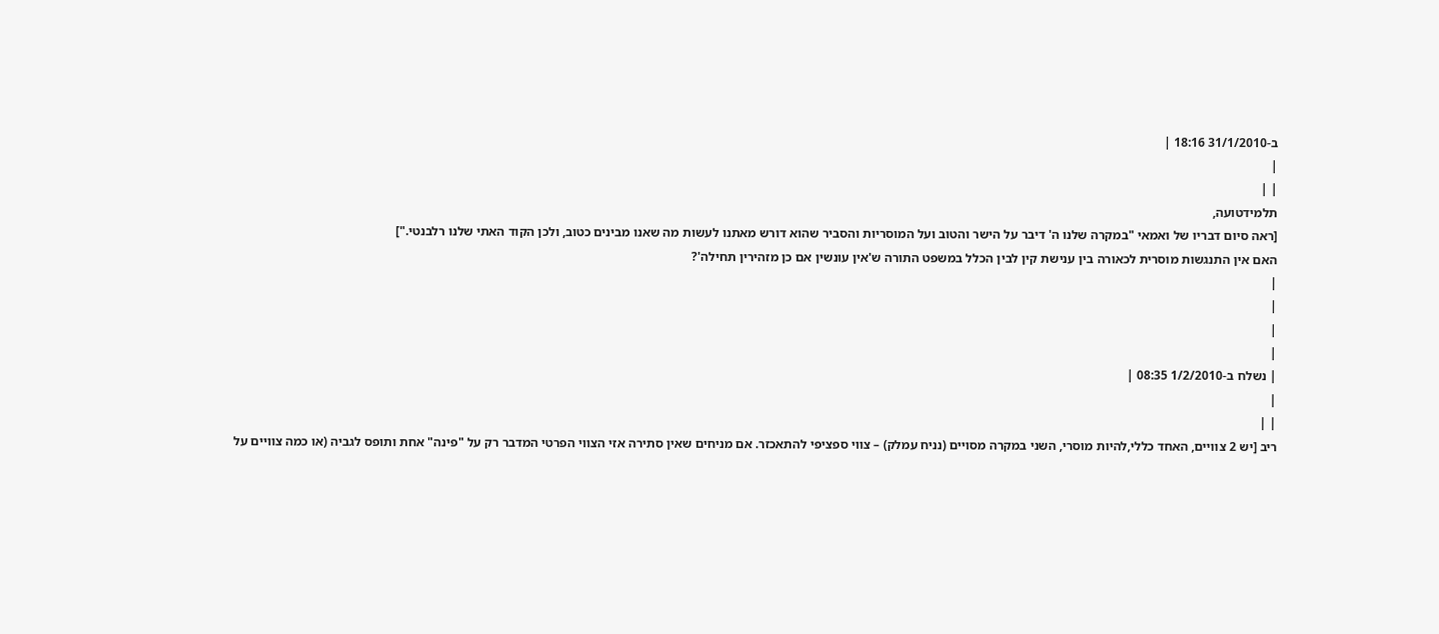ב-31/1/2010 18:16 |
|
| |
תלמידטועה,
[ראה סיום דבריו של ואמאי "במקרה שלנו ה' דיבר על הישר והטוב ועל המוסריות והסביר שהוא דורש מאתנו לעשות מה שאנו מבינים כטוב, ולכן הקוד האתי שלנו רלבנטי."]
האם אין התנגשות מוסרית לכאורה בין ענישת קין לבין הכלל במשפט התורה ש'אין עונשין אם כן מזהירין תחילה'?
|
|
|
|
| נשלח ב-1/2/2010 08:35 |
|
| |
ריב [יש 2 צוויים, האחד כללי,להיות מוסרי, השני במקרה מסויים (נניח עמלק) – צווי ספציפי להתאכזר. אם מניחים שאין סתירה אזי הצווי הפרטי המדבר רק על "פינה" אחת ותופס לגביה (או כמה צוויים על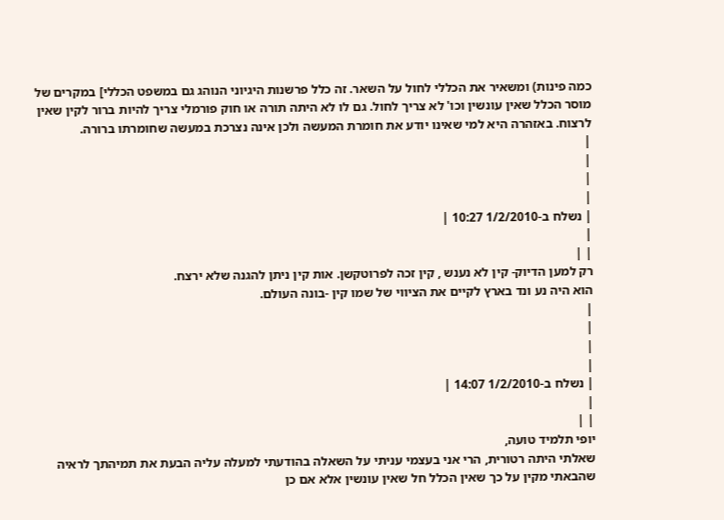כמה פינות) ומשאיר את הכללי לחול על השאר. זה כלל פרשנות היגיוני הנוהג גם במשפט הכללי] במקרים של מוסר הכלל שאין עונשין וכו' לא צריך לחול. גם לו לא היתה תורה או חוק פורמלי צריך להיות ברור לקין שאין לרצוח. באזהרה היא למי שאינו יודע את חומרת המעשה ולכן אינה נצרכת במעשה שחומרתו ברורה.
|
|
|
|
| נשלח ב-1/2/2010 10:27 |
|
| |
רק למען הדיוק- קין לא נענש , קין זכה לפרוטקשן. אות קין ניתן להגנה שלא ירצח.
הוא היה נע ונד בארץ לקיים את הציווי של שמו קין -בונה העולם.
|
|
|
|
| נשלח ב-1/2/2010 14:07 |
|
| |
יופי תלמיד טועה,
שאלתי היתה רטורית, הרי אני בעצמי עניתי על השאלה בהודעתי למעלה עליה הבעת את תמיהתך לראיה שהבאתי מקין על כך שאין הכלל חל שאין עונשין אלא אם כן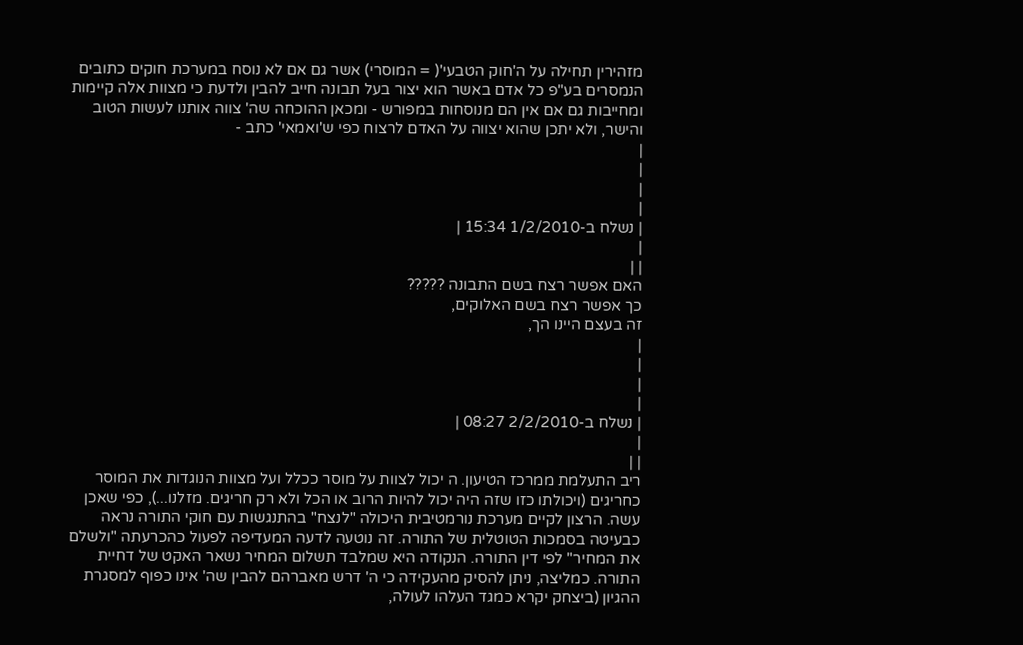מזהירין תחילה על ה'חוק הטבעי'( = המוסרי) אשר גם אם לא נוסח במערכת חוקים כתובים הנמסרים בע"פ כל אדם באשר הוא יצור בעל תבונה חייב להבין ולדעת כי מצוות אלה קיימות ומחייבות גם אם אין הם מנוסחות במפורש - ומכאן ההוכחה שה' צווה אותנו לעשות הטוב והישר, ולא יתכן שהוא יצווה על האדם לרצוח כפי ש'ואמאי' כתב -
|
|
|
|
| נשלח ב-1/2/2010 15:34 |
|
| |
האם אפשר רצח בשם התבונה ?????
כך אפשר רצח בשם האלוקים,
זה בעצם היינו הך,
|
|
|
|
| נשלח ב-2/2/2010 08:27 |
|
| |
ריב התעלמת ממרכז הטיעון. ה יכול לצוות על מוסר ככלל ועל מצוות הנוגדות את המוסר כחריגים (ויכולתו כזו שזה היה יכול להיות הרוב או הכל ולא רק חריגים. מזלנו...), כפי שאכן עשה. הרצון לקיים מערכת נורמטיבית היכולה "לנצח" בהתנגשות עם חוקי התורה נראה כבעיטה בסמכות הטוטלית של התורה. זה נוטעה לדעה המעדיפה לפעול כהכרעתה "ולשלם את המחיר" לפי דין התורה. הנקודה היא שמלבד תשלום המחיר נשאר האקט של דחיית התורה. כמליצה, ניתן להסיק מהעקידה כי ה' דרש מאברהם להבין שה' אינו כפוף למסגרת ההגיון (ביצחק יקרא כמגד העלהו לעולה,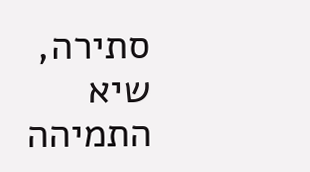סתירה, שיא התמיהה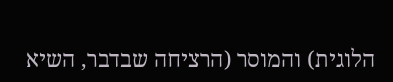הלוגית) והמוסר (הרציחה שבדבר, השיא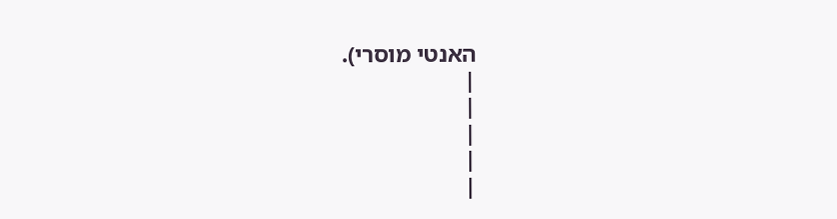האנטי מוסרי).
|
|
|
|
|